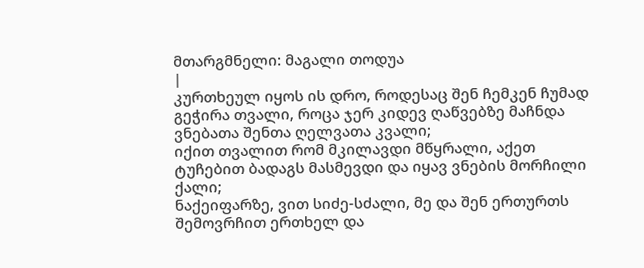მთარგმნელი: მაგალი თოდუა
|
კურთხეულ იყოს ის დრო, როდესაც შენ ჩემკენ ჩუმად გეჭირა თვალი, როცა ჯერ კიდევ ღაწვებზე მაჩნდა ვნებათა შენთა ღელვათა კვალი;
იქით თვალით რომ მკილავდი მწყრალი, აქეთ ტუჩებით ბადაგს მასმევდი და იყავ ვნების მორჩილი ქალი;
ნაქეიფარზე, ვით სიძე-სძალი, მე და შენ ერთურთს შემოვრჩით ერთხელ და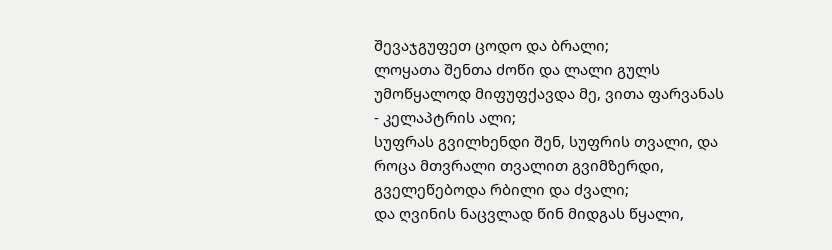შევაჯგუფეთ ცოდო და ბრალი;
ლოყათა შენთა ძოწი და ლალი გულს უმოწყალოდ მიფუფქავდა მე, ვითა ფარვანას - კელაპტრის ალი;
სუფრას გვილხენდი შენ, სუფრის თვალი, და როცა მთვრალი თვალით გვიმზერდი, გველეწებოდა რბილი და ძვალი;
და ღვინის ნაცვლად წინ მიდგას წყალი,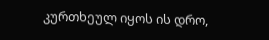კურთხეულ იყოს ის დრო,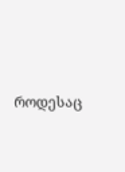როდესაც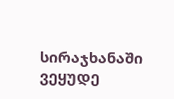სირაჯხანაში ვეყუდე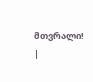მთვრალი! |